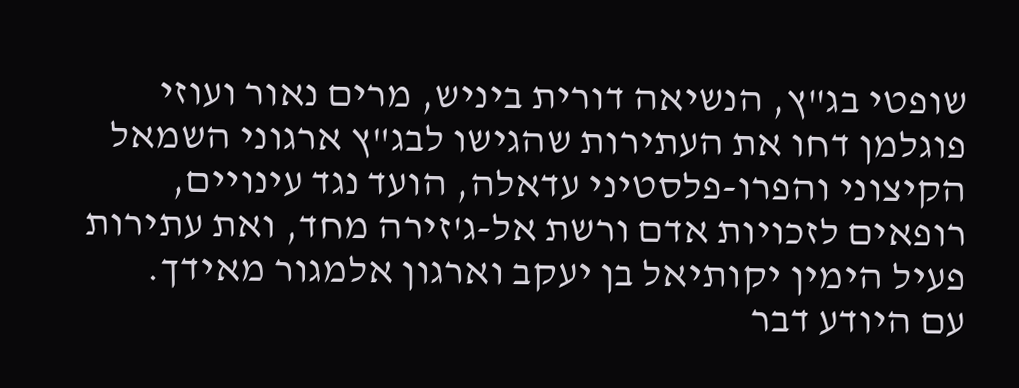שופטי בג"ץ, הנשיאה דורית ביניש, מרים נאור ועוזי פוגלמן דחו את העתירות שהגישו לבג"ץ ארגוני השמאל הקיצוני והפרו-פלסטיני עדאלה, הועד נגד עינויים, רופאים לזכויות אדם ורשת אל-ג'זירה מחד, ואת עתירות פעיל הימין יקותיאל בן יעקב וארגון אלמגור מאידך.
עם היודע דבר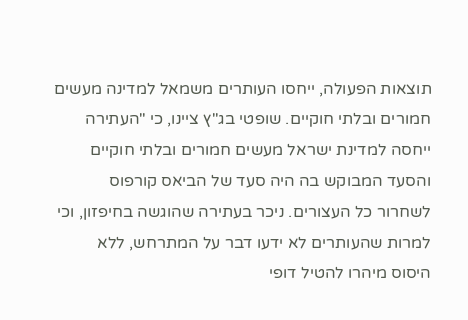תוצאות הפעולה, ייחסו העותרים משמאל למדינה מעשים חמורים ובלתי חוקיים. שופטי בג"ץ ציינו, כי "העתירה ייחסה למדינת ישראל מעשים חמורים ובלתי חוקיים והסעד המבוקש בה היה סעד של הביאס קורפוס לשחרור כל העצורים. ניכר בעתירה שהוגשה בחיפזון, וכי למרות שהעותרים לא ידעו דבר על המתרחש, ללא היסוס מיהרו להטיל דופי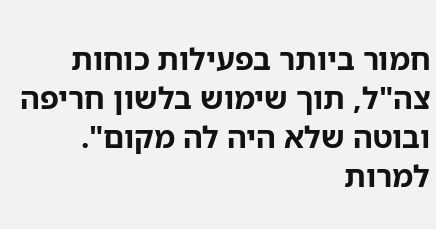חמור ביותר בפעילות כוחות צה"ל, תוך שימוש בלשון חריפה ובוטה שלא היה לה מקום".
למרות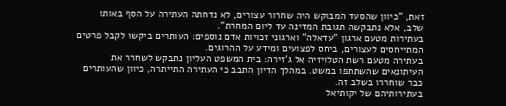זאת, "כיוון שהסעד המבוקש היה שחרור עצורים, לא נדחתה העתירה על הסף באותו שלב, אלא נתבקשה תגובת המדינה עד ליום המחרת".
בעתירות מטעם ארגון "עדאלה" וארגוני זכויות אדם נוספים: העותרים ביקשו לקבל פרטים המתייחסים לעצורים, ביחס לפצועים ומידע על ההרוגים.
בעתירה מטעם רשת הטלויזיה אל ג'זירה: בית המשפט העליון נתבקש לשחרר את העיתונאים שהשתתפו במשט. במהלך הדיון התבב כי העתירה התייתרה, כיוון שהעותרים כבר שוחררו בשלב זה.
בעתירותיהם של יקותיאל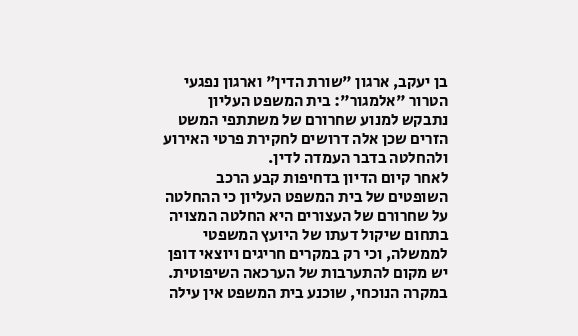בן יעקב, ארגון "שורת הדין" וארגון נפגעי הטרור "אלמגור": בית המשפט העליון נתבקש למנוע שחרורם של משתתפי המשט הזרים שכן אלה דרושים לחקירת פרטי האירוע ולהחלטה בדבר העמדה לדין.
לאחר קיום הדיון בדחיפות קבע הרכב השופטים של בית המשפט העליון כי ההחלטה על שחרורם של העצורים היא החלטה המצויה בתחום שיקול דעתו של היועץ המשפטי לממשלה, וכי רק במקרים חריגים ויוצאי דופן יש מקום להתערבות של הערכאה השיפוטית.
במקרה הנוכחי, שוכנע בית המשפט אין עילה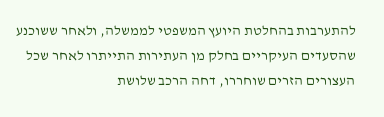להתערבות בהחלטת היועץ המשפטי לממשלה, ולאחר ששוכנע שהסעדים העיקריים בחלק מן העתירות התייתרו לאחר שכל העצורים הזרים שוחררו, דחה הרכב שלושת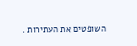השופטים את העתירות .